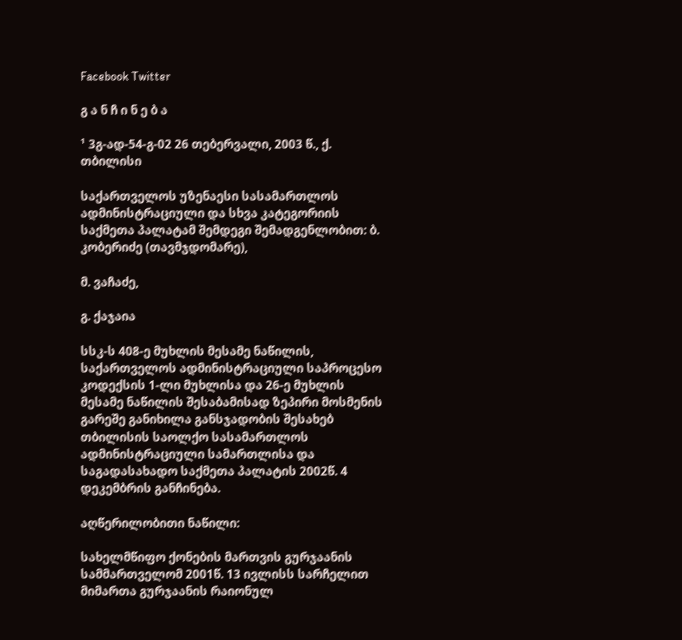Facebook Twitter

გ ა ნ ჩ ი ნ ე ბ ა

¹ 3გ-ად-54-გ-02 26 თებერვალი, 2003 წ., ქ. თბილისი

საქართველოს უზენაესი სასამართლოს ადმინისტრაციული და სხვა კატეგორიის საქმეთა პალატამ შემდეგი შემადგენლობით: ბ. კობერიძე (თავმჯდომარე),

მ. ვაჩაძე,

გ. ქაჯაია

სსკ-ს 408-ე მუხლის მესამე ნაწილის, საქართველოს ადმინისტრაციული საპროცესო კოდექსის 1-ლი მუხლისა და 26-ე მუხლის მესამე ნაწილის შესაბამისად ზეპირი მოსმენის გარეშე განიხილა განსჯადობის შესახებ თბილისის საოლქო სასამართლოს ადმინისტრაციული სამართლისა და საგადასახადო საქმეთა პალატის 2002წ. 4 დეკემბრის განჩინება.

აღწერილობითი ნაწილი:

სახელმწიფო ქონების მართვის გურჯაანის სამმართველომ 2001წ. 13 ივლისს სარჩელით მიმართა გურჯაანის რაიონულ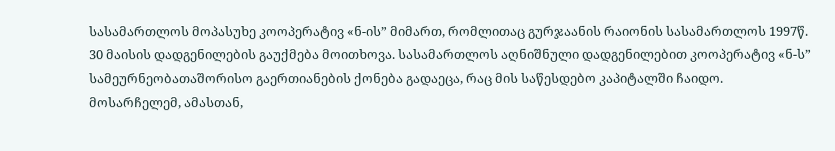სასამართლოს მოპასუხე კოოპერატივ «ნ-ის” მიმართ, რომლითაც გურჯაანის რაიონის სასამართლოს 1997წ. 30 მაისის დადგენილების გაუქმება მოითხოვა. სასამართლოს აღნიშნული დადგენილებით კოოპერატივ «ნ-ს” სამეურნეობათაშორისო გაერთიანების ქონება გადაეცა, რაც მის საწესდებო კაპიტალში ჩაიდო. მოსარჩელემ, ამასთან,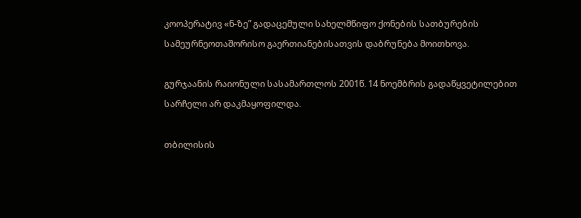კოოპერატივ «ნ-ზე” გადაცემული სახელმწიფო ქონების სათბურების სამეურნეოთაშორისო გაერთიანებისათვის დაბრუნება მოითხოვა.

გურჯაანის რაიონული სასამართლოს 2001წ. 14 ნოემბრის გადაწყვეტილებით სარჩელი არ დაკმაყოფილდა.

თბილისის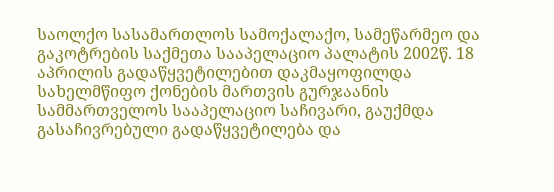საოლქო სასამართლოს სამოქალაქო, სამეწარმეო და გაკოტრების საქმეთა სააპელაციო პალატის 2002წ. 18 აპრილის გადაწყვეტილებით დაკმაყოფილდა სახელმწიფო ქონების მართვის გურჯაანის სამმართველოს სააპელაციო საჩივარი, გაუქმდა გასაჩივრებული გადაწყვეტილება და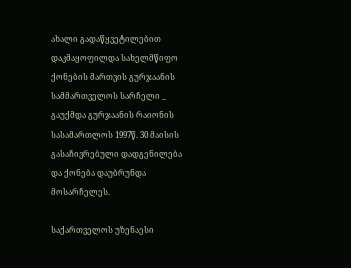ახალი გადაწყვეტილებით დაკმაყოფილდა სახელმწიფო ქონების მართვის გურჯაანის სამმართველოს სარჩელი _ გაუქმდა გურჯაანის რაიონის სასამართლოს 1997წ. 30 მაისის გასაჩივრებული დადგენილება და ქონება დაუბრუნდა მოსარჩელეს.

საქართველოს უზენაესი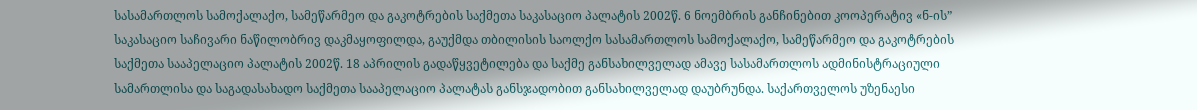სასამართლოს სამოქალაქო, სამეწარმეო და გაკოტრების საქმეთა საკასაციო პალატის 2002წ. 6 ნოემბრის განჩინებით კოოპერატივ «ნ-ის” საკასაციო საჩივარი ნაწილობრივ დაკმაყოფილდა, გაუქმდა თბილისის საოლქო სასამართლოს სამოქალაქო, სამეწარმეო და გაკოტრების საქმეთა სააპელაციო პალატის 2002წ. 18 აპრილის გადაწყვეტილება და საქმე განსახილველად ამავე სასამართლოს ადმინისტრაციული სამართლისა და საგადასახადო საქმეთა სააპელაციო პალატას განსჯადობით განსახილველად დაუბრუნდა. საქართველოს უზენაესი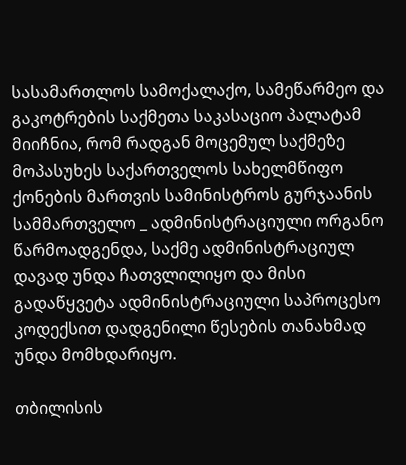სასამართლოს სამოქალაქო, სამეწარმეო და გაკოტრების საქმეთა საკასაციო პალატამ მიიჩნია, რომ რადგან მოცემულ საქმეზე მოპასუხეს საქართველოს სახელმწიფო ქონების მართვის სამინისტროს გურჯაანის სამმართველო _ ადმინისტრაციული ორგანო წარმოადგენდა, საქმე ადმინისტრაციულ დავად უნდა ჩათვლილიყო და მისი გადაწყვეტა ადმინისტრაციული საპროცესო კოდექსით დადგენილი წესების თანახმად უნდა მომხდარიყო.

თბილისის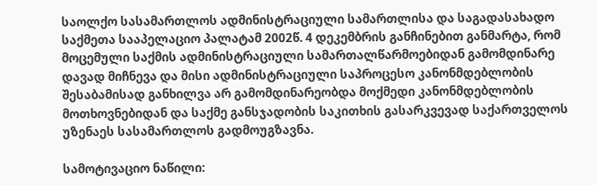საოლქო სასამართლოს ადმინისტრაციული სამართლისა და საგადასახადო საქმეთა სააპელაციო პალატამ 2002წ. 4 დეკემბრის განჩინებით განმარტა, რომ მოცემული საქმის ადმინისტრაციული სამართალწარმოებიდან გამომდინარე დავად მიჩნევა და მისი ადმინისტრაციული საპროცესო კანონმდებლობის შესაბამისად განხილვა არ გამომდინარეობდა მოქმედი კანონმდებლობის მოთხოვნებიდან და საქმე განსჯადობის საკითხის გასარკვევად საქართველოს უზენაეს სასამართლოს გადმოუგზავნა.

სამოტივაციო ნაწილი: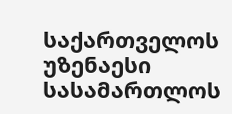საქართველოს უზენაესი სასამართლოს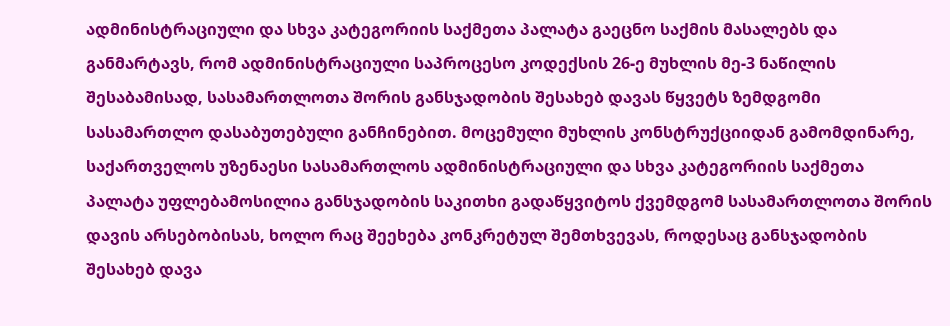ადმინისტრაციული და სხვა კატეგორიის საქმეთა პალატა გაეცნო საქმის მასალებს და განმარტავს, რომ ადმინისტრაციული საპროცესო კოდექსის 26-ე მუხლის მე-3 ნაწილის შესაბამისად, სასამართლოთა შორის განსჯადობის შესახებ დავას წყვეტს ზემდგომი სასამართლო დასაბუთებული განჩინებით. მოცემული მუხლის კონსტრუქციიდან გამომდინარე, საქართველოს უზენაესი სასამართლოს ადმინისტრაციული და სხვა კატეგორიის საქმეთა პალატა უფლებამოსილია განსჯადობის საკითხი გადაწყვიტოს ქვემდგომ სასამართლოთა შორის დავის არსებობისას, ხოლო რაც შეეხება კონკრეტულ შემთხვევას, როდესაც განსჯადობის შესახებ დავა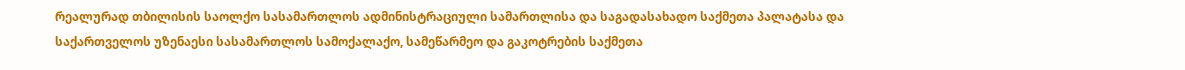რეალურად თბილისის საოლქო სასამართლოს ადმინისტრაციული სამართლისა და საგადასახადო საქმეთა პალატასა და საქართველოს უზენაესი სასამართლოს სამოქალაქო, სამეწარმეო და გაკოტრების საქმეთა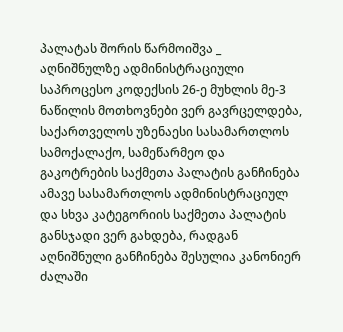პალატას შორის წარმოიშვა _ აღნიშნულზე ადმინისტრაციული საპროცესო კოდექსის 26-ე მუხლის მე-3 ნაწილის მოთხოვნები ვერ გავრცელდება, საქართველოს უზენაესი სასამართლოს სამოქალაქო, სამეწარმეო და გაკოტრების საქმეთა პალატის განჩინება ამავე სასამართლოს ადმინისტრაციულ და სხვა კატეგორიის საქმეთა პალატის განსჯადი ვერ გახდება, რადგან აღნიშნული განჩინება შესულია კანონიერ ძალაში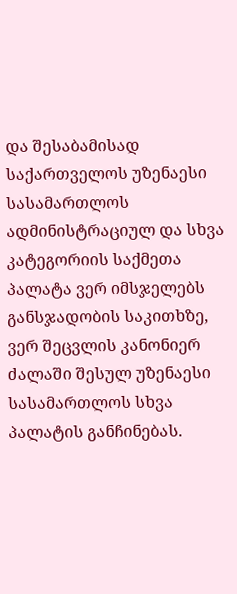და შესაბამისად საქართველოს უზენაესი სასამართლოს ადმინისტრაციულ და სხვა კატეგორიის საქმეთა პალატა ვერ იმსჯელებს განსჯადობის საკითხზე, ვერ შეცვლის კანონიერ ძალაში შესულ უზენაესი სასამართლოს სხვა პალატის განჩინებას.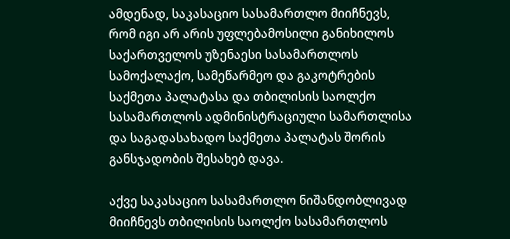ამდენად, საკასაციო სასამართლო მიიჩნევს, რომ იგი არ არის უფლებამოსილი განიხილოს საქართველოს უზენაესი სასამართლოს სამოქალაქო, სამეწარმეო და გაკოტრების საქმეთა პალატასა და თბილისის საოლქო სასამართლოს ადმინისტრაციული სამართლისა და საგადასახადო საქმეთა პალატას შორის განსჯადობის შესახებ დავა.

აქვე საკასაციო სასამართლო ნიშანდობლივად მიიჩნევს თბილისის საოლქო სასამართლოს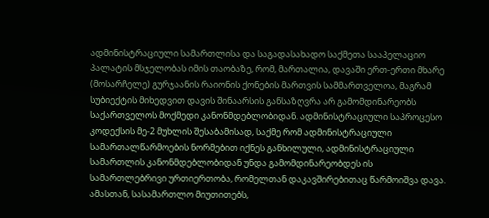ადმინისტრაციული სამართლისა და საგადასახადო საქმეთა სააპელაციო პალატის მსჯელობას იმის თაობაზე, რომ, მართალია, დავაში ერთ-ერთი მხარე (მოსარჩელე) გურჯაანის რაიონის ქონების მართვის სამმართველოა, მაგრამ სუბიექტის მიხედვით დავის შინაარსის განსაზღვრა არ გამომდინარეობს საქართველოს მოქმედი კანონმდებლობიდან. ადმინისტრაციული საპროცესო კოდექსის მე-2 მუხლის შესაბამისად, საქმე რომ ადმინისტრაციული სამართალწარმოების ნორმებით იქნეს განხილული, ადმინისტრაციული სამართლის კანონმდებლობიდან უნდა გამომდინარეობდეს ის სამართლებრივი ურთიერთობა, რომელთან დაკავშირებითაც წარმოიშვა დავა. ამასთან, სასამართლო მიუთითებს,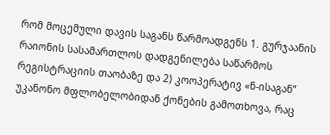რომ მოცემული დავის საგანს წარმოადგენს 1. გურჯაანის რაიონის სასამართლოს დადგენილება საწარმოს რეგისტრაციის თაობაზე და 2) კოოპერატივ «ნ-ისაგან” უკანონო მფლობელობიდან ქონების გამოთხოვა, რაც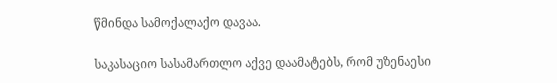წმინდა სამოქალაქო დავაა.

საკასაციო სასამართლო აქვე დაამატებს, რომ უზენაესი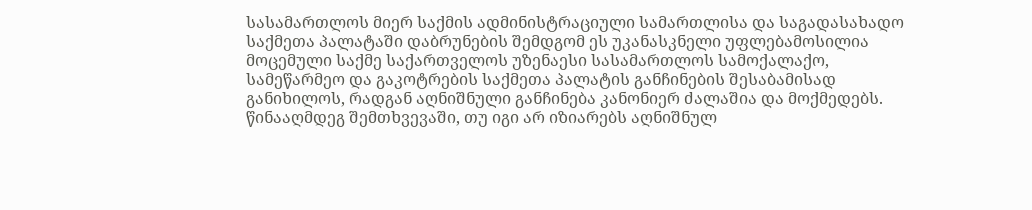სასამართლოს მიერ საქმის ადმინისტრაციული სამართლისა და საგადასახადო საქმეთა პალატაში დაბრუნების შემდგომ ეს უკანასკნელი უფლებამოსილია მოცემული საქმე საქართველოს უზენაესი სასამართლოს სამოქალაქო, სამეწარმეო და გაკოტრების საქმეთა პალატის განჩინების შესაბამისად განიხილოს, რადგან აღნიშნული განჩინება კანონიერ ძალაშია და მოქმედებს. წინააღმდეგ შემთხვევაში, თუ იგი არ იზიარებს აღნიშნულ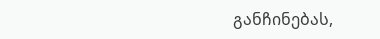განჩინებას,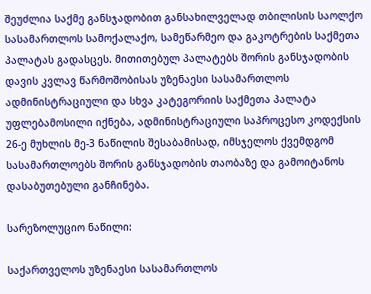შეუძლია საქმე განსჯადობით განსახილველად თბილისის საოლქო სასამართლოს სამოქალაქო, სამეწარმეო და გაკოტრების საქმეთა პალატას გადასცეს. მითითებულ პალატებს შორის განსჯადობის დავის კვლავ წარმოშობისას უზენაესი სასამართლოს ადმინისტრაციული და სხვა კატეგორიის საქმეთა პალატა უფლებამოსილი იქნება, ადმინისტრაციული საპროცესო კოდექსის 26-ე მუხლის მე-3 ნაწილის შესაბამისად, იმსჯელოს ქვემდგომ სასამართლოებს შორის განსჯადობის თაობაზე და გამოიტანოს დასაბუთებული განჩინება.

სარეზოლუციო ნაწილი:

საქართველოს უზენაესი სასამართლოს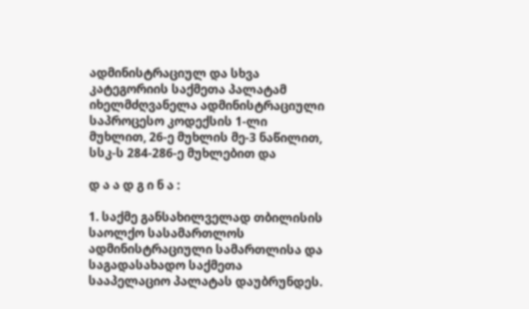ადმინისტრაციულ და სხვა კატეგორიის საქმეთა პალატამ იხელმძღვანელა ადმინისტრაციული საპროცესო კოდექსის 1-ლი მუხლით, 26-ე მუხლის მე-3 ნაწილით, სსკ-ს 284-286-ე მუხლებით და

დ ა ა დ გ ი ნ ა :

1. საქმე განსახილველად თბილისის საოლქო სასამართლოს ადმინისტრაციული სამართლისა და საგადასახადო საქმეთა სააპელაციო პალატას დაუბრუნდეს.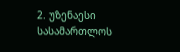2. უზენაესი სასამართლოს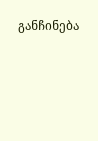განჩინება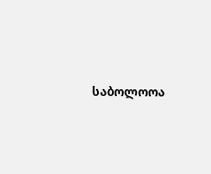საბოლოოა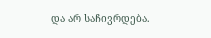და არ საჩივრდება.